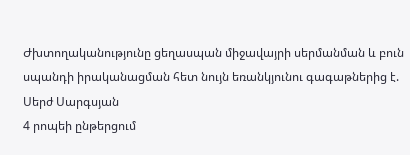Ժխտողականությունը ցեղասպան միջավայրի սերմանման և բուն սպանդի իրականացման հետ նույն եռանկյունու գագաթներից է. Սերժ Սարգսյան
4 րոպեի ընթերցում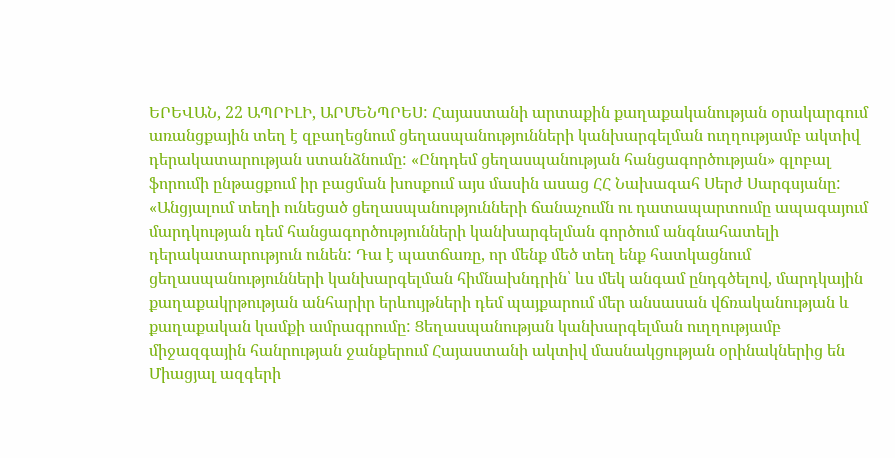ԵՐԵՎԱՆ, 22 ԱՊՐԻԼԻ, ԱՐՄԵՆՊՐԵՍ: Հայաստանի արտաքին քաղաքականության օրակարգում առանցքային տեղ է զբաղեցնում ցեղասպանությունների կանխարգելման ուղղությամբ ակտիվ դերակատարության ստանձնումը: «Ընդդեմ ցեղասպանության հանցագործության» գլոբալ ֆորումի ընթացքում իր բացման խոսքում այս մասին ասաց ՀՀ Նախագահ Սերժ Սարգսյանը: «Անցյալում տեղի ունեցած ցեղասպանությունների ճանաչումն ու դատապարտումը ապագայում մարդկության դեմ հանցագործությունների կանխարգելման գործում անգնահատելի դերակատարություն ունեն: Դա է պատճառը, որ մենք մեծ տեղ ենք հատկացնում ցեղասպանությունների կանխարգելման հիմնախնդրին՝ ևս մեկ անգամ ընդգծելով, մարդկային քաղաքակրթության անհարիր երևույթների դեմ պայքարում մեր անսասան վճռականության և քաղաքական կամքի ամրագրումը: Ցեղասպանության կանխարգելման ուղղությամբ միջազգային հանրության ջանքերում Հայաստանի ակտիվ մասնակցության օրինակներից են Միացյալ ազգերի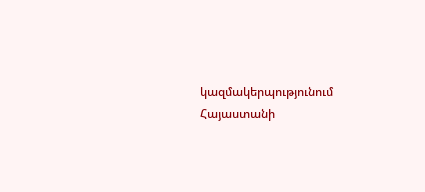կազմակերպությունում Հայաստանի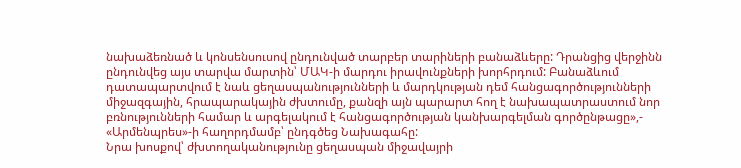նախաձեռնած և կոնսենսուսով ընդունված տարբեր տարիների բանաձևերը: Դրանցից վերջինն ընդունվեց այս տարվա մարտին՝ ՄԱԿ-ի մարդու իրավունքների խորհրդում: Բանաձևում դատապարտվում է նաև ցեղասպանությունների և մարդկության դեմ հանցագործությունների միջազգային, հրապարակային ժխտումը, քանզի այն պարարտ հող է նախապատրաստում նոր բռնությունների համար և արգելակում է հանցագործության կանխարգելման գործընթացը»,- «Արմենպրես»-ի հաղորդմամբ՝ ընդգծեց Նախագահը:
Նրա խոսքով՝ ժխտողականությունը ցեղասպան միջավայրի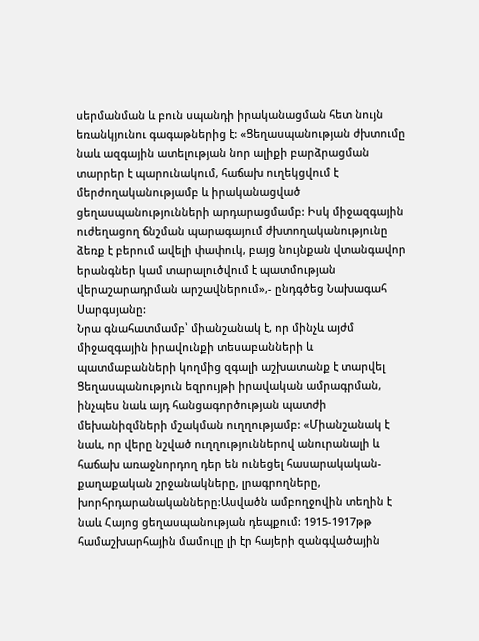սերմանման և բուն սպանդի իրականացման հետ նույն եռանկյունու գագաթներից է: «Ցեղասպանության ժխտումը նաև ազգային ատելության նոր ալիքի բարձրացման տարրեր է պարունակում, հաճախ ուղեկցվում է մերժողականությամբ և իրականացված ցեղասպանությունների արդարացմամբ: Իսկ միջազգային ուժեղացող ճնշման պարագայում ժխտողականությունը ձեռք է բերում ավելի փափուկ, բայց նույնքան վտանգավոր երանգներ կամ տարալուծվում է պատմության վերաշարադրման արշավներում»,- ընդգծեց Նախագահ Սարգսյանը:
Նրա գնահատմամբ՝ միանշանակ է, որ մինչև այժմ միջազգային իրավունքի տեսաբանների և պատմաբանների կողմից զգալի աշխատանք է տարվել Ցեղասպանություն եզրույթի իրավական ամրագրման, ինչպես նաև այդ հանցագործության պատժի մեխանիզմների մշակման ուղղությամբ: «Միանշանակ է նաև, որ վերը նշված ուղղություններով անուրանալի և հաճախ առաջնորդող դեր են ունեցել հասարակական- քաղաքական շրջանակները, լրագրողները, խորհրդարանականները:Ասվածն ամբողջովին տեղին է նաև Հայոց ցեղասպանության դեպքում: 1915-1917թթ համաշխարհային մամուլը լի էր հայերի զանգվածային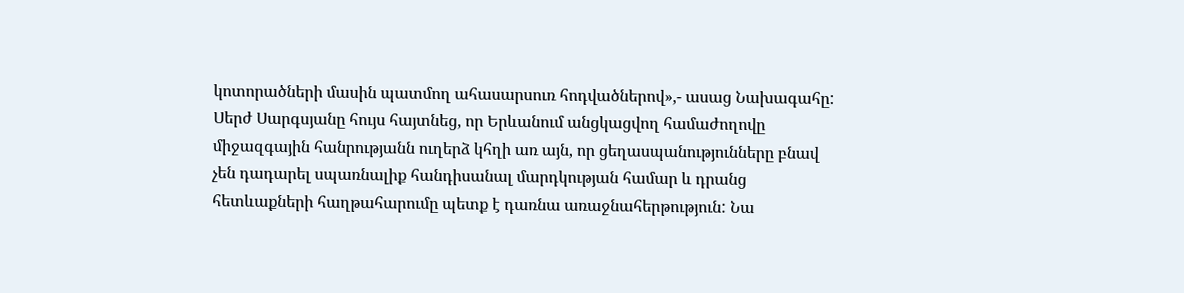կոտորածների մասին պատմող ահասարսուռ հոդվածներով»,- ասաց Նախագահը:
Սերժ Սարգսյանը հույս հայտնեց, որ Երևանում անցկացվող համաժողովը միջազգային հանրությանն ուղերձ կհղի առ այն, որ ցեղասպանությունները բնավ չեն դադարել սպառնալիք հանդիսանալ մարդկության համար և դրանց հետևաքների հաղթահարումը պետք է դառնա առաջնահերթություն: Նա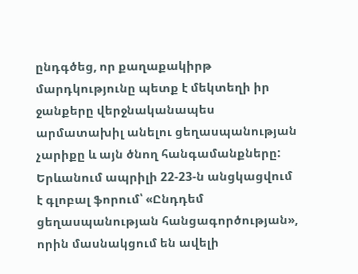ընդգծեց, որ քաղաքակիրթ մարդկությունը պետք է մեկտեղի իր ջանքերը վերջնականապես արմատախիլ անելու ցեղասպանության չարիքը և այն ծնող հանգամանքները:
Երևանում ապրիլի 22-23-ն անցկացվում է գլոբալ ֆորում՝ «Ընդդեմ ցեղասպանության հանցագործության», որին մասնակցում են ավելի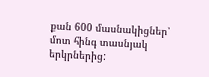քան 600 մասնակիցներ՝ մոտ հինգ տասնյակ երկրներից: